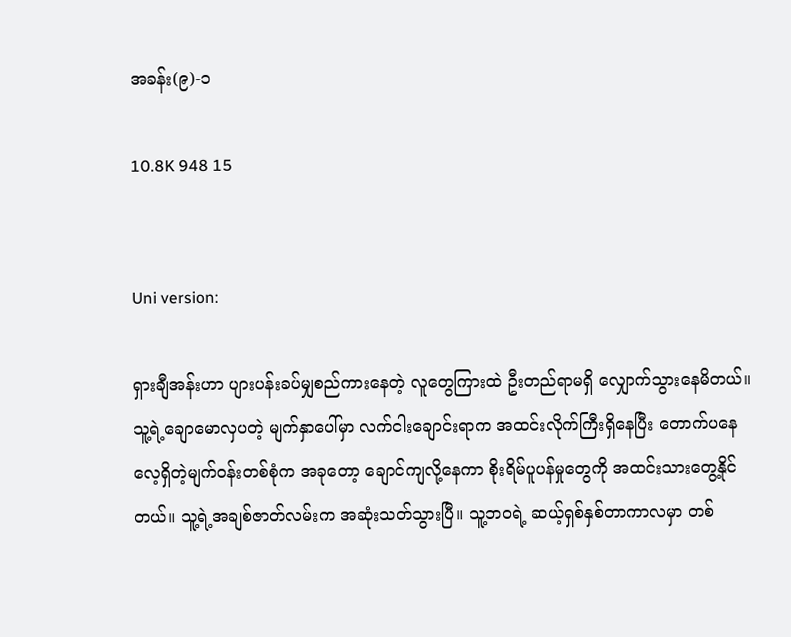အခန်း(၉)-၁

10.8K 948 15


Uni version:

ရှားချီအန်းဟာ ပျားပန်းခပ်မျှစည်ကားနေတဲ့ လူတွေကြားထဲ ဦးတည်ရာမရှိ လျှောက်သွားနေမိတယ်။ သူ့ရဲ့ချောမောလှပတဲ့ မျက်နှာပေါ်မှာ လက်ငါးချောင်းရာက အထင်းလိုက်ကြီးရှိနေပြီး တောက်ပနေလေ့ရှိတဲ့မျက်ဝန်းတစ်စုံက အခုတော့ ချောင်ကျလို့နေကာ စိုးရိမ်ပူပန်မှုတွေကို အထင်းသားတွေ့နိုင်တယ်။ သူ့ရဲ့အချစ်ဇာတ်လမ်းက အဆုံးသတ်သွားပြီ။ သူ့ဘဝရဲ့ ဆယ့်ရှစ်နှစ်တာကာလမှာ တစ်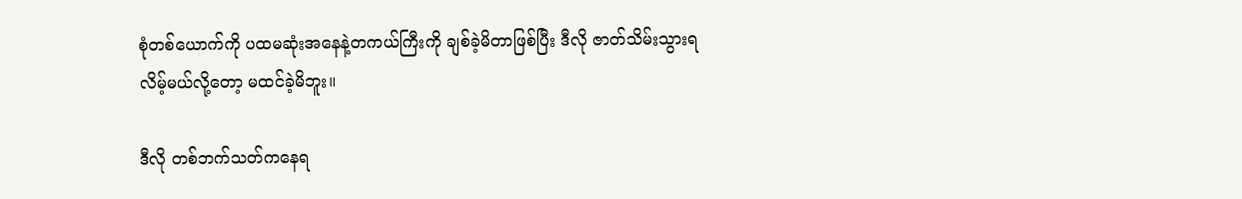စုံတစ်ယောက်ကို ပထမဆုံးအနေနဲ့တကယ်ကြီးကို ချစ်ခဲ့မိတာဖြစ်ပြီး ဒီလို ဇာတ်သိမ်းသွားရလိမ့်မယ်လို့တော့ မထင်ခဲ့မိဘူး။

ဒီလို တစ်ဘက်သတ်ကနေရ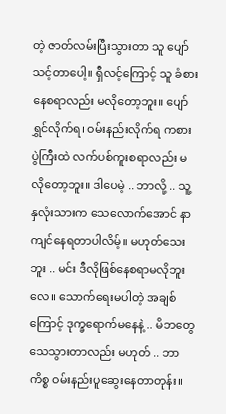တဲ့ ဇာတ်လမ်းပြီးသွားတာ သူ ပျော်သင့်တာပေါ့။ ရှီလင့်ကြောင့် သူ ခံစားနေစရာလည်း မလိုတော့ဘူး။ ပျော်ရွှင်လိုက်ရ၊ ဝမ်းနည်းလိုက်ရ ကစားပွဲကြီးထဲ လက်ပစ်ကူးစရာလည်း မလိုတော့ဘူး။ ဒါပေမဲ့ .. ဘာလို့ .. သူ့ နှလုံးသားက သေလောက်အောင် နာကျင်နေရတာပါလိမ့်။ မဟုတ်သေးဘူး .. မင်း ဒီလိုဖြစ်နေစရာမလိုဘူးလေ။ သောက်ရေးမပါတဲ့ အချစ်ကြောင့် ဒုက္ခရောက်မနေနဲ့ .. မိဘတွေ သေသွားတာလည်း မဟုတ် .. ဘာကိစ္စ ဝမ်းနည်းပူဆွေးနေတာတုန်း။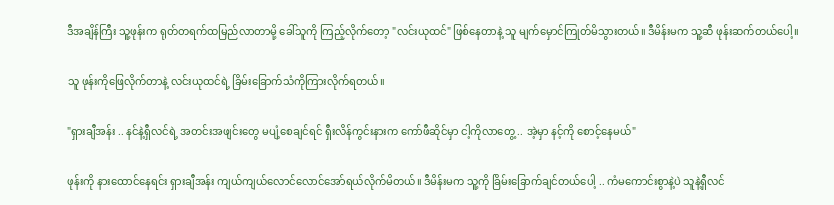ဒီအချိန်ကြီး သူ့ဖုန်းက ရုတ်တရက်ထမြည်လာတာမို့ ခေါ်သူကို ကြည့်လိုက်တော့ "လင်းယုထင်" ဖြစ်နေတာနဲ့ သူ မျက်မှောင်ကြုတ်မိသွားတယ်။ ဒီမိန်းမက သူ့ဆီ ဖုန်းဆက်တယ်ပေါ့။

သူ ဖုန်းကိုဖြေလိုက်တာနဲ့ လင်းယုထင်ရဲ့ ခြိမ်းခြောက်သံကိုကြားလိုက်ရတယ်။

"ရှားချီအန်း .. နင်နဲ့ရှီလင်ရဲ့ အတင်းအဖျင်းတွေ မပျံ့စေချင်ရင် ရှီးလိန်ကွင်းနားက ကော်ဖီဆိုင်မှာ ငါ့ကိုလာတွေ့ .. အဲ့မှာ နင့်ကို စောင့်နေမယ်"

ဖုန်းကို နားထောင်နေရင်း ရှားချီအန်း ကျယ်ကျယ်လောင်လောင်အော်ရယ်လိုက်မိတယ်။ ဒီမိန်းမက သူ့ကို ခြိမ်းခြောက်ချင်တယ်ပေါ့ .. ကံမကောင်းစွာနဲ့ပဲ သူနဲ့ရှီလင်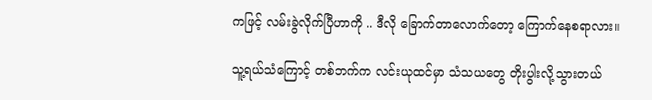ကဖြင့် လမ်းခွဲလိုက်ပြီဟာကို .. ဒီလို ခြောက်တာလောက်တော့ ကြောက်နေစရာလား။

သူ့ရယ်သံကြောင့် တစ်ဘက်က လင်းယုထင်မှာ သံသယတွေ တိုးပွါးလို့သွားတယ်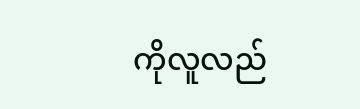ကိုလူလည်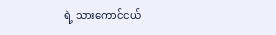ရဲ့ သားကောင်ငယ်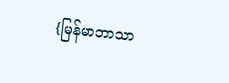{မြန်မာဘာသာ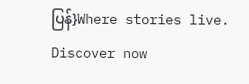ပြန်}Where stories live. Discover now